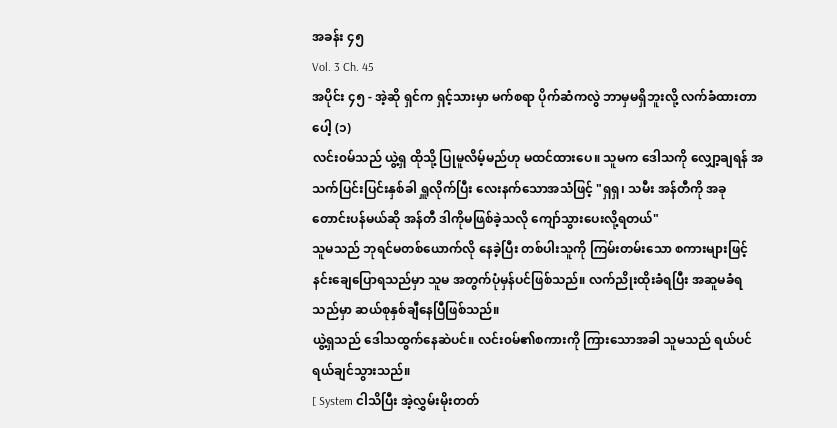အခန်း ၄၅
Vol. 3 Ch. 45
အပိုင်း ၄၅ - အဲ့ဆို ရှင်က ရှင့်သားမှာ မက်စရာ ပိုက်ဆံကလွဲ ဘာမှမရှိဘူးလို့ လက်ခံထားတာပေါ့ (၁)
လင်း၀မ်သည် ယွဲ့ရှ ထိုသို့ ပြုမူလိမ့်မည်ဟု မထင်ထားပေ။ သူမက ဒေါသကို လျှော့ချရန် အသက်ပြင်းပြင်းနှစ်ခါ ရှူလိုက်ပြီး လေးနက်သောအသံဖြင့် "ရှရှ၊ သမီး အန်တီကို အခု တောင်းပန်မယ်ဆို အန်တီ ဒါကိုမဖြစ်ခဲ့သလို ကျော်သွားပေးလို့ရတယ်"
သူမသည် ဘုရင်မတစ်ယောက်လို နေခဲ့ပြီး တစ်ပါးသူကို ကြမ်းတမ်းသော စကားများဖြင့် နင်းချေပြောရသည်မှာ သူမ အတွက်ပုံမှန်ပင်ဖြစ်သည်။ လက်ညိုးထိုးခံရပြီး အဆူမခံရသည်မှာ ဆယ်စုနှစ်ချီနေပြီဖြစ်သည်။
ယွဲ့ရှသည် ဒေါသထွက်နေဆဲပင်။ လင်း၀မ်၏စကားကို ကြားသောအခါ သူမသည် ရယ်ပင်ရယ်ချင်သွားသည်။
[ System ငါသိပြီး အဲ့လွှမ်းမိုးတတ်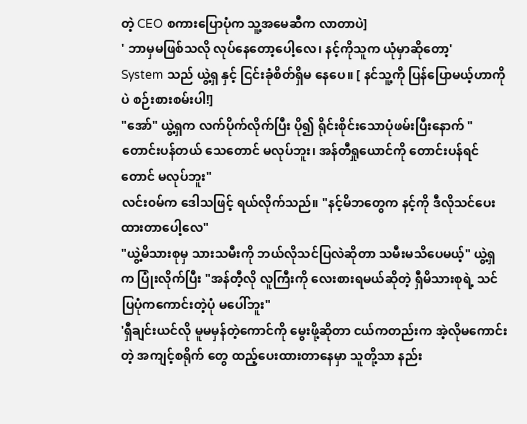တဲ့ CEO စကားပြောပုံက သူ့အမေဆီက လာတာပဲ]
' ဘာမှမဖြစ်သလို လုပ်နေတော့ပေါ့လေ၊ နင့်ကိုသူက ယုံမှာဆိုတော့'
System သည် ယွဲ့ရှ နှင့် ငြင်းခုံစိတ်ရှိမ နေပေ။ [ နင်သူ့ကို ပြန်ပြောမယ့်ဟာကိုပဲ စဉ်းစားစမ်းပါ!]
"အော်" ယွဲ့ရှက လက်ပိုက်လိုက်ပြီး ပို၍ ရိုင်းစိုင်းသောပုံဖမ်းပြီးနောက် " တောင်းပန်တယ် သေတောင် မလုပ်ဘူး၊ အန်တီရှုယောင်ကို တောင်းပန်ရင်တောင် မလုပ်ဘူး"
လင်း၀မ်က ဒေါသဖြင့် ရယ်လိုက်သည်။ "နင့်မိဘတွေက နင့်ကို ဒီလိုသင်ပေးထားတာပေါ့လေ"
"ယွဲ့မိသားစုမှ သားသမီးကို ဘယ်လိုသင်ပြလဲဆိုတာ သမီးမသိပေမယ့်" ယွဲ့ရှက ပြုံးလိုက်ပြီး "အန်တီ့လို လူကြီးကို လေးစားရမယ်ဆိုတဲ့ ရှီမိသားစုရဲ့ သင်ပြပုံကကောင်းတဲ့ပုံ မပေါ်ဘူး"
'ရှီချင်းယင်လို မူမမှန်တဲ့ကောင်ကို မွေးဖို့ဆိုတာ ငယ်ကတည်းက အဲ့လိုမကောင်းတဲ့ အကျင့်စရိုက် တွေ ထည့်ပေးထားတာနေမှာ သူတို့သာ နည်း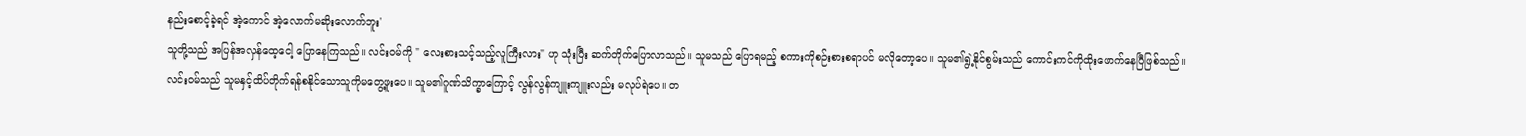နည်းစောင့်ခဲ့ရင် အဲ့ကောင် အဲ့လောက်မဆိုးလောက်ဘူး'
သူတို့သည် အပြန်အလှန်ထေ့ငေါ့ ပြောနေကြသည်။ လင်း၀မ်ကို " လေးစားသင့်သည့်လူကြီးလား" ဟု သုံးပြီး ဆက်တိုက်ပြောလာသည်။ သူမသည် ပြောရမည့် စကားကိုစဉ်းစားစရာပင် မလိုတော့ပေ။ သူမ၏ရွဲ့နိုင်စွမ်းသည် ကောင်းကင်ကိုထိုးဖောက်နေပြီဖြစ်သည်။
လင်း၀မ်သည် သူမနှင့်ထိပ်တိုက်ရန်စနိုင်သောသူကိုမတွေ့ဖူးပေ။ သူမ၏ဂူဏ်သိက္ခာကြောင့် လွန်လွန်ကျူးကျူးလည်း မလုပ်ရဲပေ။ တ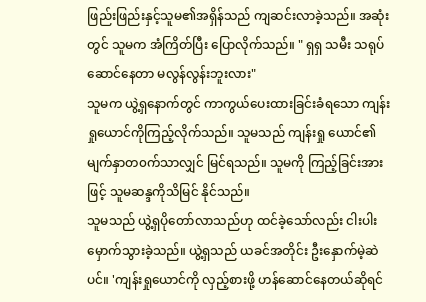ဖြည်းဖြည်းနှင့်သူမ၏အရှိန်သည် ကျဆင်းလာခဲ့သည်။ အဆုံးတွင် သူမက အံကြိတ်ပြီး ပြောလိုက်သည်။ " ရှရှ သမီး သရုပ်ဆောင်နေတာ မလွန်လွန်းဘူးလား"
သူမက ယွဲ့ရှနောက်တွင် ကာကွယ်ပေးထားခြင်းခံရသော ကျန်းရှုယောင်ကိုကြည့်လိုက်သည်။ သူမသည် ကျန်းရှု ယောင်၏ မျက်နှာတ၀က်သာလျှင် မြင်ရသည်။ သူမကို ကြည့်ခြင်းအားဖြင့် သူမဆန္ဒကိုသိမြင် နိုင်သည်။
သူမသည် ယွဲ့ရှပိုတော်လာသည်ဟု ထင်ခဲ့သော်လည်း ငါးပါးမှောက်သွားခဲ့သည်။ ယွဲ့ရှသည် ယခင်အတိုင်း ဦးနှောက်မဲ့ဆဲပင်။ 'ကျန်းရှုယောင်ကို လှည့်စားဖို့ ဟန်ဆောင်နေတယ်ဆိုရင်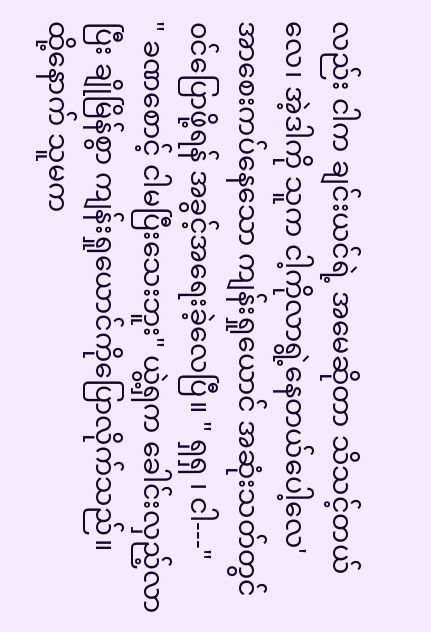လည်း ငါက ချင်းယင်ရဲ့ အမေဆိုတာ သိသင့်တယ်လေ၊ အဲ့ဒါကို သူက ငါ့ကိုလာရွဲ့နေတယ်ပေါ့လေ'
အာစေးကပ်နေသော ကျန်းရှုယောင် အဆုံးသတ်တွင် ၀င်ပြောဖို့ရန် အခွင့်အရေးခဲ့လေပြီ။ " ရှရှ ၊ ငါ---"
" ခဏစောင့် ငါမပြီးသေးဘူး" ယွဲ့ရှက ခေါင်းလှည့်လာပြီး ချိုမြိန်စွာ ကျန်းရှုယောင်ကိုပြောလိုက်သည်။
ထို့နောက် သူမက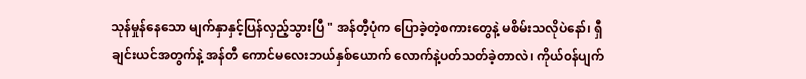သုန်မှုန်နေသော မျက်နှာနှင့်ပြန်လှည့်သွားပြီ " အန်တီ့ပုံက ပြောခဲ့တဲ့စကားတွေနဲ့ မစိမ်းသလိုပဲနော်၊ ရှီချင်းယင်အတွက်နဲ့ အန်တီ ကောင်မလေးဘယ်နှစ်ယောက် လောက်နဲ့ပတ်သတ်ခဲ့တာလဲ၊ ကိုယ်၀န်ပျက်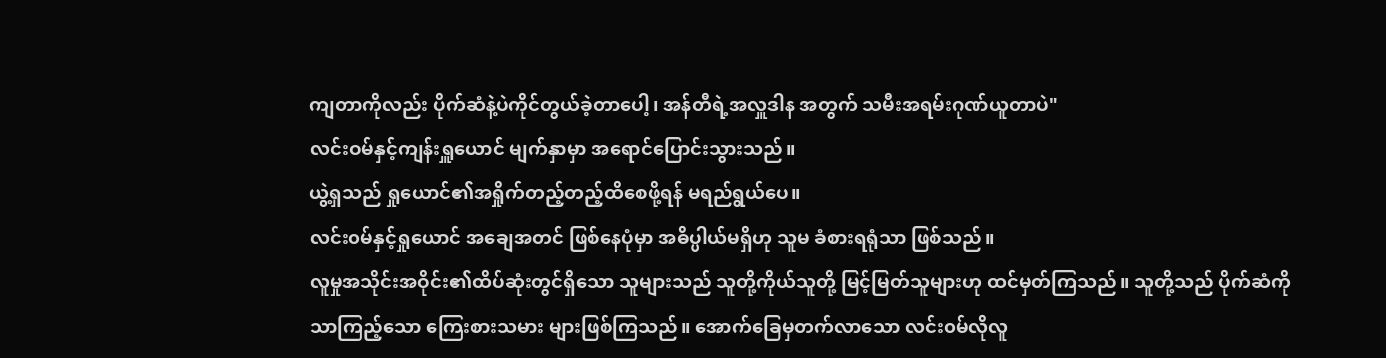ကျတာကိုလည်း ပိုက်ဆံနဲ့ပဲကိုင်တွယ်ခဲ့တာပေါ့၊ အန်တီရဲ့အလှူဒါန အတွက် သမီးအရမ်းဂုဏ်ယူတာပဲ"
လင်းဝမ်နှင့်ကျန်းရှူယောင် မျက်နှာမှာ အရောင်ပြောင်းသွားသည်။
ယွဲ့ရှသည် ရှုယောင်၏အရှိုက်တည့်တည့်ထိစေဖို့ရန် မရည်ရွယ်ပေ။
လင်း၀မ်နှင့်ရှုယောင် အချေအတင် ဖြစ်နေပုံမှာ အဓိပ္ပါယ်မရှိဟု သူမ ခံစားရရုံသာ ဖြစ်သည်။
လူမှုအသိုင်းအဝိုင်း၏ထိပ်ဆုံးတွင်ရှိသော သူများသည် သူတို့ကိုယ်သူတို့ မြင့်မြတ်သူများဟု ထင်မှတ်ကြသည်။ သူတို့သည် ပိုက်ဆံကိုသာကြည့်သော ကြေးစားသမား များဖြစ်ကြသည်။ အောက်ခြေမှတက်လာသော လင်း၀မ်လိုလူ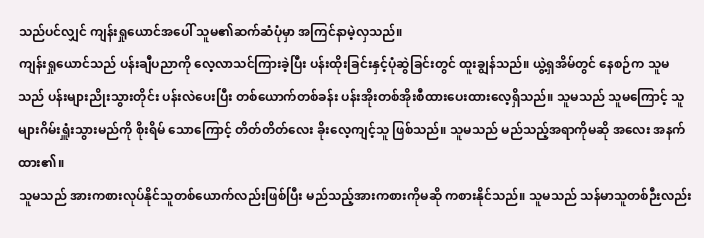သည်ပင်လျှင် ကျန်းရှုယောင်အပေါ် သူမ၏ဆက်ဆံပုံမှာ အကြင်နာမဲ့လှသည်။
ကျန်းရှုယောင်သည် ပန်းချီပညာကို လေ့လာသင်ကြားခဲ့ပြီး ပန်းထိုးခြင်းနှင့်ပုံဆွဲခြင်းတွင် ထူးချွန်သည်။ ယွဲ့ရှအိမ်တွင် နေစဉ်က သူမသည် ပန်းများညိုးသွားတိုင်း ပန်းလဲပေးပြီး တစ်ယောက်တစ်ခန်း ပန်းအိုးတစ်အိုးစီထားပေးထားလေ့ရှိသည်။ သူမသည် သူမကြောင့် သူများဂိမ်းရှူံးသွားမည်ကို စိုးရိမ် သောကြောင့် တိတ်တိတ်လေး ခိုးလေ့ကျင့်သူ ဖြစ်သည်။ သူမသည် မည်သည့်အရာကိုမဆို အလေး အနက်ထား၏။
သူမသည် အားကစားလုပ်နိုင်သူတစ်ယောက်လည်းဖြစ်ပြီး မည်သည့်အားကစားကိုမဆို ကစားနိုင်သည်။ သူမသည် သန်မာသူတစ်ဉီးလည်း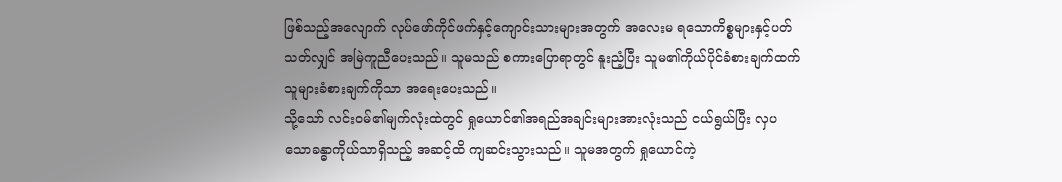ဖြစ်သည့်အလျောက် လုပ်ဖော်ကိုင်ဖက်နှင့်ကျောင်းသားများအတွက် အလေးမ ရသောကိစ္စများနှင့်ပတ်သတ်လျှင် အမြဲကူညီပေးသည်။ သူမသည် စကားပြောရာတွင် နူးညံ့ပြီး သူမ၏ကိုယ်ပိုင်ခံစားချက်ထက် သူများခံစားချက်ကိုသာ အရေးပေးသည်။
သို့သော် လင်း၀မ်၏မျက်လုံးထဲတွင် ရှုယောင်၏အရည်အချင်းများအားလုံးသည် ငယ်ရွယ်ပြီး လှပသောခန္ဓာကိုယ်သာရှိသည့် အဆင့်ထိ ကျဆင်းသွားသည်။ သူမအတွက် ရှုယောင်ကဲ့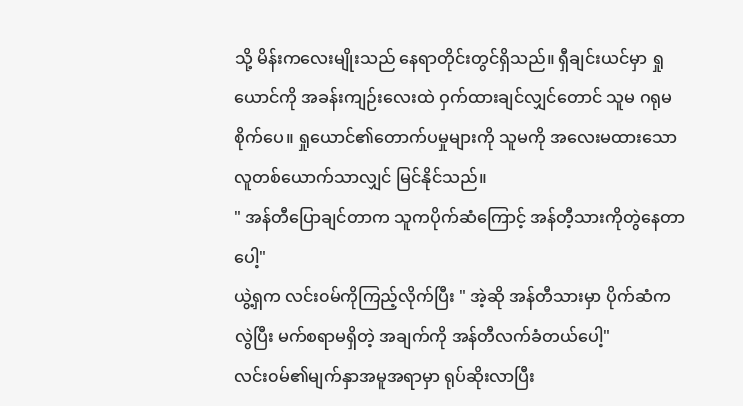သို့ မိန်းကလေးမျိုးသည် နေရာတိုင်းတွင်ရှိသည်။ ရှီချင်းယင်မှာ ရှုယောင်ကို အခန်းကျဉ်းလေးထဲ ဝှက်ထားချင်လျှင်တောင် သူမ ဂရုမစိုက်ပေ။ ရှုယောင်၏တောက်ပမှုများကို သူမကို အလေးမထားသော လူတစ်ယောက်သာလျှင် မြင်နိုင်သည်။
" အန်တီပြောချင်တာက သူကပိုက်ဆံကြောင့် အန်တီ့သားကိုတွဲနေတာပေါ့"
ယွဲ့ရှက လင်း၀မ်ကိုကြည့်လိုက်ပြီး " အဲ့ဆို အန်တီသားမှာ ပိုက်ဆံကလွဲပြီး မက်စရာမရှိတဲ့ အချက်ကို အန်တီလက်ခံတယ်ပေါ့"
လင်း၀မ်၏မျက်နှာအမူအရာမှာ ရုပ်ဆိုးလာပြီး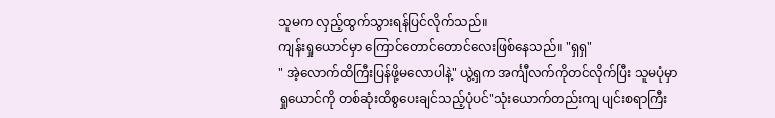သူမက လှည့်ထွက်သွားရန်ပြင်လိုက်သည်။
ကျန်းရှုယောင်မှာ ကြောင်တောင်တောင်လေးဖြစ်နေသည်။ "ရှရှ"
" အဲ့လောက်ထိကြီးပြန်ဖို့မလောပါနဲ့" ယွဲ့ရှက အင်္ကျီလက်ကိုတင်လိုက်ပြီး သူမပုံမှာ ရှုယောင်ကို တစ်ဆုံးထိစွပေးချင်သည့်ပုံပင်"သုံးယောက်တည်းကျ ပျင်းစရာကြီး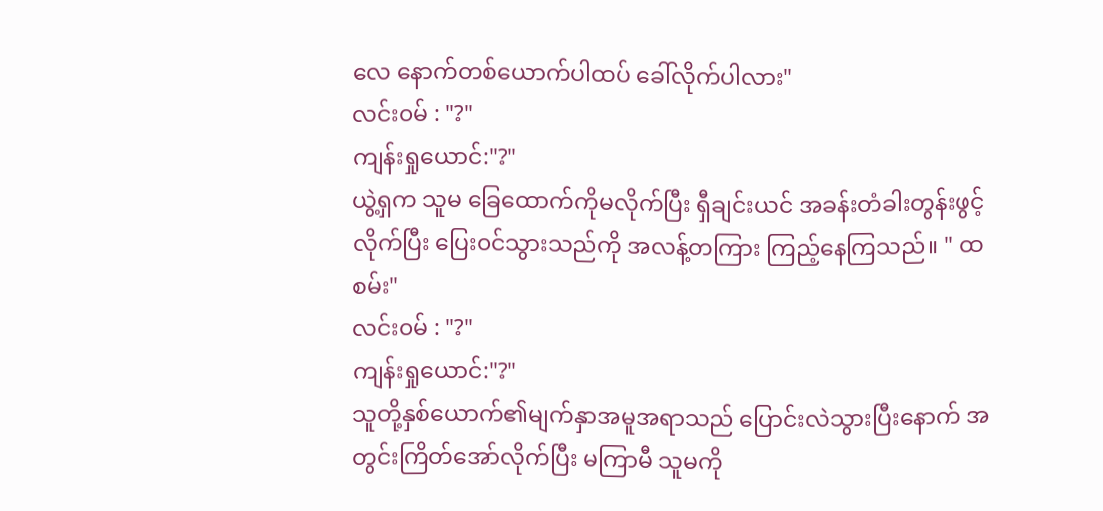လေ နောက်တစ်ယောက်ပါထပ် ခေါ်လိုက်ပါလား"
လင်း၀မ် : "?"
ကျန်းရှုယောင်:"?"
ယွဲ့ရှက သူမ ခြေထောက်ကိုမလိုက်ပြီး ရှီချင်းယင် အခန်းတံခါးတွန်းဖွင့်လိုက်ပြီး ပြေး၀င်သွားသည်ကို အလန့်တကြား ကြည့်နေကြသည်။ " ထစမ်း"
လင်း၀မ် : "?"
ကျန်းရှုယောင်:"?"
သူတို့နှစ်ယောက်၏မျက်နှာအမူအရာသည် ပြောင်းလဲသွားပြီးနောက် အတွင်းကြိတ်အော်လိုက်ပြီး မကြာမီ သူမကို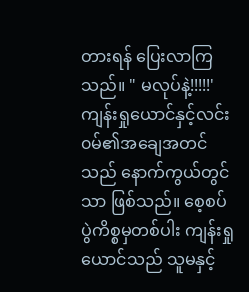တားရန် ပြေးလာကြသည်။ " မလုပ်နဲ့!!!!!'
ကျန်းရှုယောင်နှင့်လင်း၀မ်၏အချေအတင်သည် နောက်ကွယ်တွင်သာ ဖြစ်သည်။ စေ့စပ်ပွဲကိစ္စမှတစ်ပါး ကျန်းရှုယောင်သည် သူမနှင့်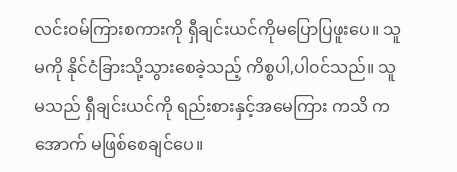လင်း၀မ်ကြားစကားကို ရှီချင်းယင်ကိုမပြောပြဖူးပေ။ သူမကို နိုင်ငံခြားသို့သွားစေခဲ့သည့် ကိစ္စပါ,ပါ၀င်သည်။ သူမသည် ရှီချင်းယင်ကို ရည်းစားနှင့်အမေကြား ကသိ ကအောက် မဖြစ်စေချင်ပေ။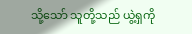သို့သော် သူတို့သည် ယွဲ့ရှကို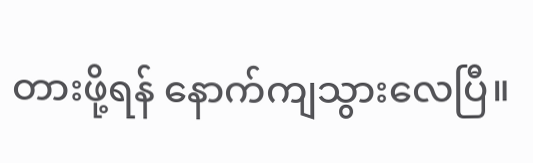တားဖို့ရန် နောက်ကျသွားလေပြီ။